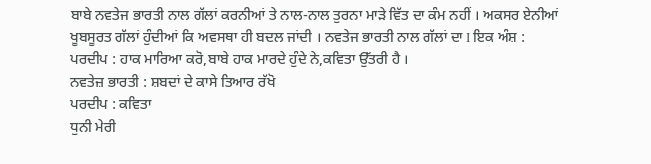ਬਾਬੇ ਨਵਤੇਜ ਭਾਰਤੀ ਨਾਲ ਗੱਲਾਂ ਕਰਨੀਆਂ ਤੇ ਨਾਲ-ਨਾਲ ਤੁਰਨਾ ਮਾੜੇ ਵਿੱਤ ਦਾ ਕੰਮ ਨਹੀਂ । ਅਕਸਰ ਏਨੀਆਂ ਖੂਬਸੂਰਤ ਗੱਲਾਂ ਹੁੰਦੀਆਂ ਕਿ ਅਵਸਥਾ ਹੀ ਬਦਲ ਜਾਂਦੀ । ਨਵਤੇਜ ਭਾਰਤੀ ਨਾਲ ਗੱਲਾਂ ਦਾ I ਇਕ ਅੰਸ਼ :
ਪਰਦੀਪ : ਹਾਕ ਮਾਰਿਆ ਕਰੋ,ਬਾਬੇ ਹਾਕ ਮਾਰਦੇ ਹੁੰਦੇ ਨੇ,ਕਵਿਤਾ ਉੱਤਰੀ ਹੈ ।
ਨਵਤੇਜ਼ ਭਾਰਤੀ : ਸ਼ਬਦਾਂ ਦੇ ਕਾਸੇ ਤਿਆਰ ਰੱਖੋ
ਪਰਦੀਪ : ਕਵਿਤਾ
ਧੁਨੀ ਮੇਰੀ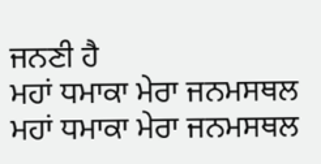ਜਨਣੀ ਹੈ
ਮਹਾਂ ਧਮਾਕਾ ਮੇਰਾ ਜਨਮਸਥਲ
ਮਹਾਂ ਧਮਾਕਾ ਮੇਰਾ ਜਨਮਸਥਲ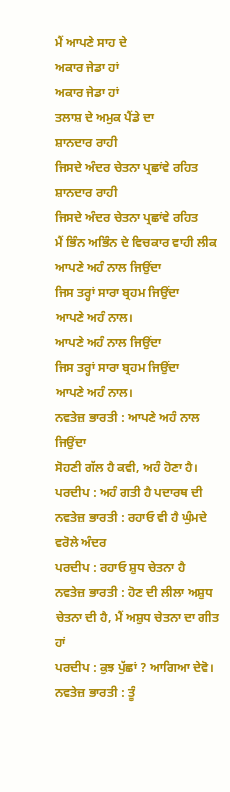ਮੈਂ ਆਪਣੇ ਸਾਹ ਦੇ
ਅਕਾਰ ਜੇਡਾ ਹਾਂ
ਅਕਾਰ ਜੇਡਾ ਹਾਂ
ਤਲਾਸ਼ ਦੇ ਅਮੁਕ ਪੈਂਡੇ ਦਾ
ਸ਼ਾਨਦਾਰ ਰਾਹੀ
ਜਿਸਦੇ ਅੰਦਰ ਚੇਤਨਾ ਪ੍ਰਛਾਂਵੇ ਰਹਿਤ
ਸ਼ਾਨਦਾਰ ਰਾਹੀ
ਜਿਸਦੇ ਅੰਦਰ ਚੇਤਨਾ ਪ੍ਰਛਾਂਵੇ ਰਹਿਤ
ਮੈਂ ਭਿੰਨ ਅਭਿੰਨ ਦੇ ਵਿਚਕਾਰ ਵਾਹੀ ਲੀਕ
ਆਪਣੇ ਅਹੰ ਨਾਲ ਜਿਉਂਦਾ
ਜਿਸ ਤਰ੍ਹਾਂ ਸਾਰਾ ਬ੍ਰਹਮ ਜਿਉਂਦਾ
ਆਪਣੇ ਅਹੰ ਨਾਲ।
ਆਪਣੇ ਅਹੰ ਨਾਲ ਜਿਉਂਦਾ
ਜਿਸ ਤਰ੍ਹਾਂ ਸਾਰਾ ਬ੍ਰਹਮ ਜਿਉਂਦਾ
ਆਪਣੇ ਅਹੰ ਨਾਲ।
ਨਵਤੇਜ਼ ਭਾਰਤੀ : ਆਪਣੇ ਅਹੰ ਨਾਲ ਜਿਉਂਦਾ
ਸੋਹਣੀ ਗੱਲ ਹੈ ਕਵੀ, ਅਹੰ ਹੋਣਾ ਹੈ।
ਪਰਦੀਪ : ਅਹੰ ਗਤੀ ਹੈ ਪਦਾਰਥ ਦੀ
ਨਵਤੇਜ਼ ਭਾਰਤੀ : ਰਹਾਓ ਵੀ ਹੈ ਘੁੰਮਦੇ ਵਰੋਲੇ ਅੰਦਰ
ਪਰਦੀਪ : ਰਹਾਓ ਸ਼ੁਧ ਚੇਤਨਾ ਹੈ
ਨਵਤੇਜ਼ ਭਾਰਤੀ : ਹੋਣ ਦੀ ਲੀਲਾ ਅਸ਼ੁਧ ਚੇਤਨਾ ਦੀ ਹੈ, ਮੈਂ ਅਸ਼ੁਧ ਚੇਤਨਾ ਦਾ ਗੀਤ ਹਾਂ
ਪਰਦੀਪ : ਕੁਝ ਪੁੱਛਾਂ ? ਆਗਿਆ ਦੇਵੋ।
ਨਵਤੇਜ਼ ਭਾਰਤੀ : ਤੂੰ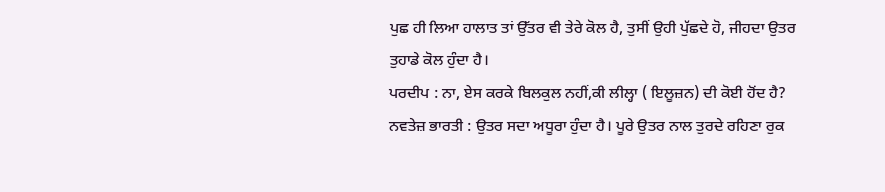ਪੁਛ ਹੀ ਲਿਆ ਹਾਲਾਤ ਤਾਂ ਉੱਤਰ ਵੀ ਤੇਰੇ ਕੋਲ ਹੈ, ਤੁਸੀਂ ਉਹੀ ਪੁੱਛਦੇ ਹੋ, ਜੀਹਦਾ ਉਤਰ ਤੁਹਾਡੇ ਕੋਲ ਹੁੰਦਾ ਹੈ।
ਪਰਦੀਪ : ਨਾ, ਏਸ ਕਰਕੇ ਬਿਲਕੁਲ ਨਹੀਂ,ਕੀ ਲੀਲ੍ਹਾ ( ਇਲੂਜ਼ਨ) ਦੀ ਕੋਈ ਹੋਂਦ ਹੈ?
ਨਵਤੇਜ਼ ਭਾਰਤੀ : ਉਤਰ ਸਦਾ ਅਧੂਰਾ ਹੁੰਦਾ ਹੈ। ਪੂਰੇ ਉਤਰ ਨਾਲ ਤੁਰਦੇ ਰਹਿਣਾ ਰੁਕ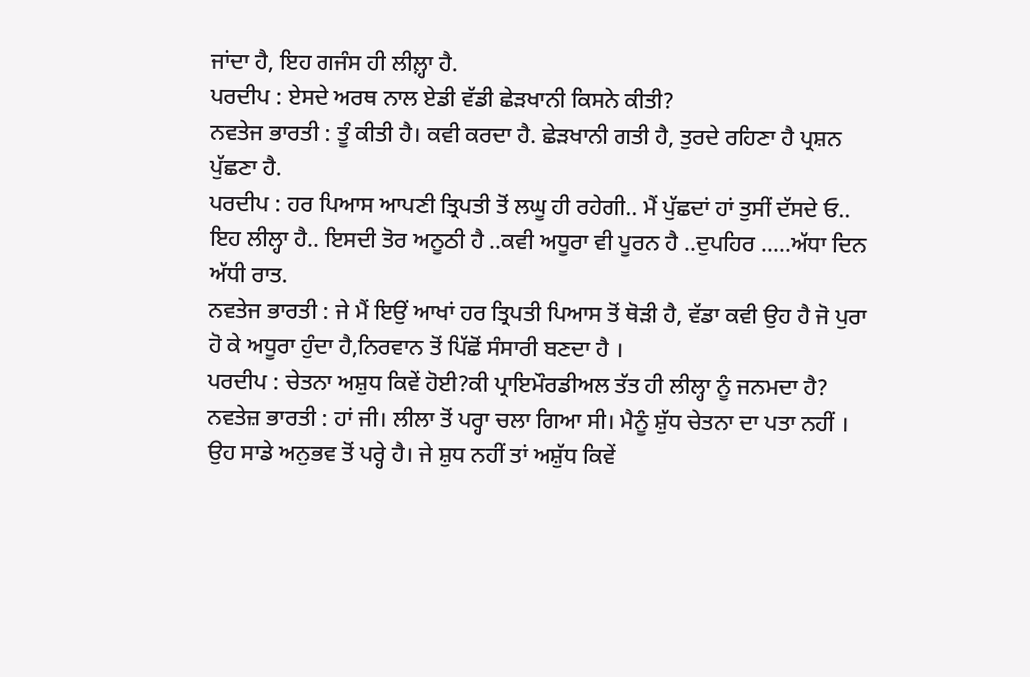ਜਾਂਦਾ ਹੈ, ਇਹ ਗਜੰਸ ਹੀ ਲੀਲ਼੍ਹਾ ਹੈ.
ਪਰਦੀਪ : ਏਸਦੇ ਅਰਥ ਨਾਲ ਏਡੀ ਵੱਡੀ ਛੇੜਖਾਨੀ ਕਿਸਨੇ ਕੀਤੀ?
ਨਵਤੇਜ ਭਾਰਤੀ : ਤੂੰ ਕੀਤੀ ਹੈ। ਕਵੀ ਕਰਦਾ ਹੈ. ਛੇੜਖਾਨੀ ਗਤੀ ਹੈ, ਤੁਰਦੇ ਰਹਿਣਾ ਹੈ ਪ੍ਰਸ਼ਨ ਪੁੱਛਣਾ ਹੈ.
ਪਰਦੀਪ : ਹਰ ਪਿਆਸ ਆਪਣੀ ਤ੍ਰਿਪਤੀ ਤੋਂ ਲਘੂ ਹੀ ਰਹੇਗੀ.. ਮੈਂ ਪੁੱਛਦਾਂ ਹਾਂ ਤੁਸੀਂ ਦੱਸਦੇ ਓ.. ਇਹ ਲੀਲ੍ਹਾ ਹੈ.. ਇਸਦੀ ਤੋਰ ਅਨੂਠੀ ਹੈ ..ਕਵੀ ਅਧੂਰਾ ਵੀ ਪੂਰਨ ਹੈ ..ਦੁਪਹਿਰ .....ਅੱਧਾ ਦਿਨ ਅੱਧੀ ਰਾਤ.
ਨਵਤੇਜ ਭਾਰਤੀ : ਜੇ ਮੈਂ ਇਉਂ ਆਖਾਂ ਹਰ ਤ੍ਰਿਪਤੀ ਪਿਆਸ ਤੋਂ ਥੋੜੀ ਹੈ, ਵੱਡਾ ਕਵੀ ਉਹ ਹੈ ਜੋ ਪੁਰਾ ਹੋ ਕੇ ਅਧੂਰਾ ਹੁੰਦਾ ਹੈ,ਨਿਰਵਾਨ ਤੋਂ ਪਿੱਛੋਂ ਸੰਸਾਰੀ ਬਣਦਾ ਹੈ ।
ਪਰਦੀਪ : ਚੇਤਨਾ ਅਸ਼ੁਧ ਕਿਵੇਂ ਹੋਈ?ਕੀ ਪ੍ਰਾਇਮੌਰਡੀਅਲ ਤੱਤ ਹੀ ਲੀਲ੍ਹਾ ਨੂੰ ਜਨਮਦਾ ਹੈ?
ਨਵਤੇਜ਼ ਭਾਰਤੀ : ਹਾਂ ਜੀ। ਲੀਲਾ ਤੋਂ ਪਰ੍ਹਾ ਚਲਾ ਗਿਆ ਸੀ। ਮੈਨੂੰ ਸ਼ੁੱਧ ਚੇਤਨਾ ਦਾ ਪਤਾ ਨਹੀਂ । ਉਹ ਸਾਡੇ ਅਨੁਭਵ ਤੋਂ ਪਰ੍ਹੇ ਹੈ। ਜੇ ਸ਼ੁਧ ਨਹੀਂ ਤਾਂ ਅਸ਼ੁੱਧ ਕਿਵੇਂ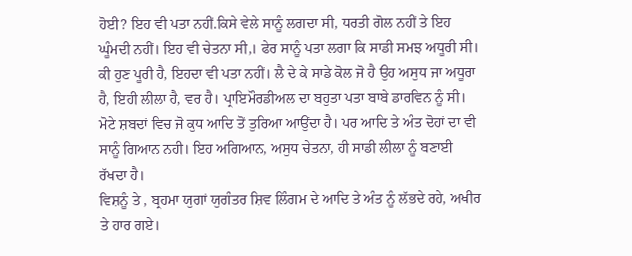ਹੋਈ? ਇਹ ਵੀ ਪਤਾ ਨਹੀਂ.ਕਿਸੇ ਵੇਲੇ ਸਾਨੂੰ ਲਗਦਾ ਸੀ, ਧਰਤੀ ਗੋਲ ਨਹੀਂ ਤੇ ਇਹ ਘੂੰਮਦੀ ਨਹੀਂ। ਇਹ ਵੀ ਚੇਤਨਾ ਸੀ,। ਫੇਰ ਸਾਨੂੰ ਪਤਾ ਲਗਾ ਕਿ ਸਾਡੀ ਸਮਝ ਅਧੂਰੀ ਸੀ। ਕੀ ਹੁਣ ਪੂਰੀ ਹੈ, ਇਹਦਾ ਵੀ ਪਤਾ ਨਹੀਂ। ਲੈ ਦੇ ਕੇ ਸਾਡੇ ਕੋਲ ਜੋ ਹੈ ਉਹ ਅਸੁਧ ਜਾ ਅਧੂਰਾ ਹੈ, ਇਹੀ ਲੀਲਾ ਹੈ, ਵਰ ਹੈ। ਪ੍ਰਾਇਮੌਰਡੀਅਲ ਦਾ ਬਹੁਤਾ ਪਤਾ ਬਾਬੇ ਡਾਰਵਿਨ ਨੂੰ ਸੀ। ਮੋਟੇ ਸ਼ਬਦਾਂ ਵਿਚ ਜੋ ਕੁਧ ਆਦਿ ਤੋਂ ਤੁਰਿਆ ਆਉਂਦਾ ਹੈ। ਪਰ ਆਦਿ ਤੇ ਅੰਤ ਦੋਹਾਂ ਦਾ ਵੀ ਸਾਨੂੰ ਗਿਆਨ ਨਹੀ। ਇਹ ਅਗਿਆਨ, ਅਸੁਧ ਚੇਤਨਾ, ਹੀ ਸਾਡੀ ਲੀਲਾ ਨੂੰ ਬਣਾਈ ਰੱਖਦਾ ਹੈ।
ਵਿਸ਼ਨੂੰ ਤੇ , ਬ੍ਰਹਮਾ ਯੁਗਾਂ ਯੁਗੰਤਰ ਸ਼ਿਵ ਲਿੰਗਮ ਦੇ ਆਦਿ ਤੇ ਅੰਤ ਨੂੰ ਲੱਭਦੇ ਰਹੇ, ਅਖੀਰ ਤੇ ਹਾਰ ਗਏ।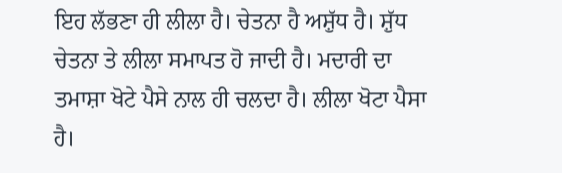ਇਹ ਲੱਭਣਾ ਹੀ ਲੀਲਾ ਹੈ। ਚੇਤਨਾ ਹੈ ਅਸ਼ੁੱਧ ਹੈ। ਸ਼ੁੱਧ ਚੇਤਨਾ ਤੇ ਲੀਲਾ ਸਮਾਪਤ ਹੋ ਜਾਦੀ ਹੈ। ਮਦਾਰੀ ਦਾ ਤਮਾਸ਼ਾ ਖੋਟੇ ਪੈਸੇ ਨਾਲ ਹੀ ਚਲਦਾ ਹੈ। ਲੀਲਾ ਖੋਟਾ ਪੈਸਾ ਹੈ।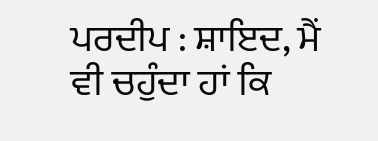ਪਰਦੀਪ : ਸ਼ਾਇਦ, ਮੈਂ ਵੀ ਚਹੁੰਦਾ ਹਾਂ ਕਿ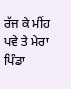ਰੱਜ ਕੇ ਮੀਂਹ ਪਵੇ ਤੇ ਮੇਰਾ ਪਿੰਡਾ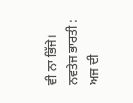ਵੀ ਨਾ ਭਿੱਜੇ।
ਨਵਤੇਜ ਭਾਰਤੀ : ਅਜ ਦੀ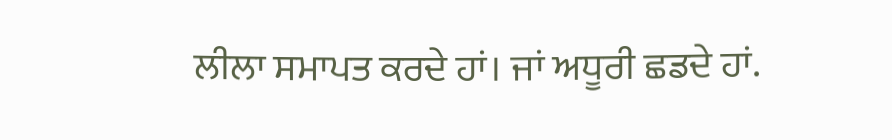ਲੀਲਾ ਸਮਾਪਤ ਕਰਦੇ ਹਾਂ। ਜਾਂ ਅਧੂਰੀ ਛਡਦੇ ਹਾਂ.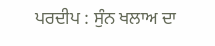ਪਰਦੀਪ : ਸੁੰਨ ਖਲਾਅ ਦਾ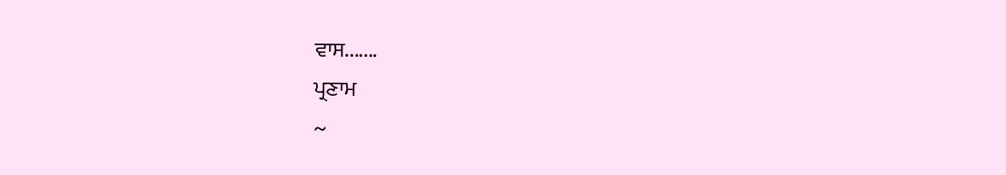ਵਾਸ.......
ਪ੍ਰਣਾਮ
~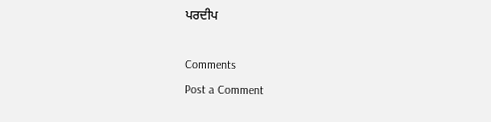ਪਰਦੀਪ

Comments
Post a Comment